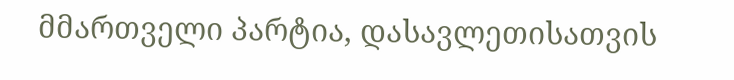მმართველი პარტია, დასავლეთისათვის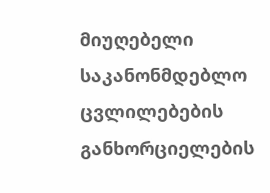მიუღებელი საკანონმდებლო ცვლილებების განხორციელების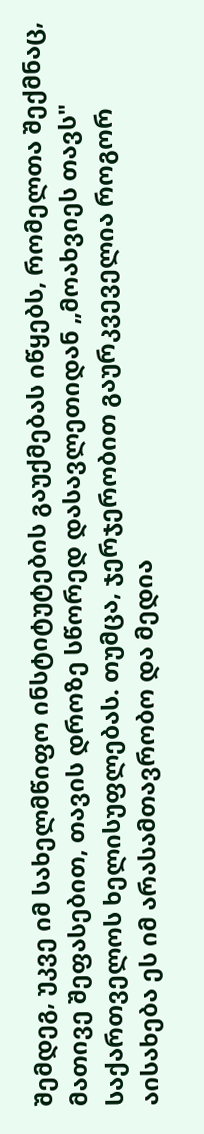შემდეგ, უკვე იმ სახელმწიფო ინსტიტუტების გაუქმებას იწყებს, რომელთა შექმნაც, მათივე შეფასებით, თავის დროზე სწორედ დასავლეთიდან „მოახვიეს თავს" საქართველოს ხელისუფლებას. თუმცა, ჯერჯერობით გაურკვეველია როგორ აისახება ეს იმ არასამთავრობო და მედია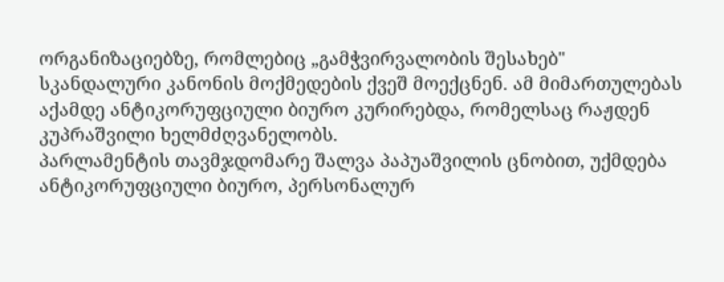ორგანიზაციებზე, რომლებიც „გამჭვირვალობის შესახებ" სკანდალური კანონის მოქმედების ქვეშ მოექცნენ. ამ მიმართულებას აქამდე ანტიკორუფციული ბიურო კურირებდა, რომელსაც რაჟდენ კუპრაშვილი ხელმძღვანელობს.
პარლამენტის თავმჯდომარე შალვა პაპუაშვილის ცნობით, უქმდება ანტიკორუფციული ბიურო, პერსონალურ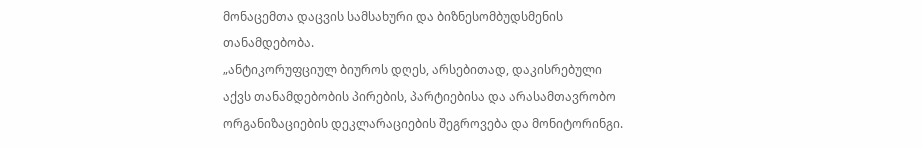მონაცემთა დაცვის სამსახური და ბიზნესომბუდსმენის თანამდებობა.
„ანტიკორუფციულ ბიუროს დღეს, არსებითად, დაკისრებული აქვს თანამდებობის პირების, პარტიებისა და არასამთავრობო ორგანიზაციების დეკლარაციების შეგროვება და მონიტორინგი.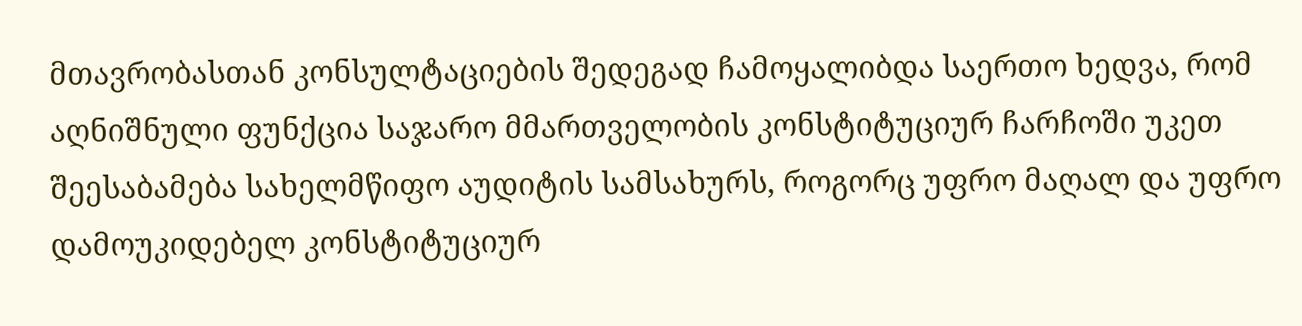მთავრობასთან კონსულტაციების შედეგად ჩამოყალიბდა საერთო ხედვა, რომ აღნიშნული ფუნქცია საჯარო მმართველობის კონსტიტუციურ ჩარჩოში უკეთ შეესაბამება სახელმწიფო აუდიტის სამსახურს, როგორც უფრო მაღალ და უფრო დამოუკიდებელ კონსტიტუციურ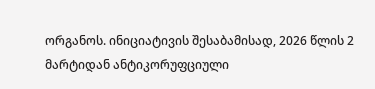ორგანოს. ინიციატივის შესაბამისად, 2026 წლის 2 მარტიდან ანტიკორუფციული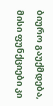ბიურო გაუქმდება, მისი ფუნქციები კი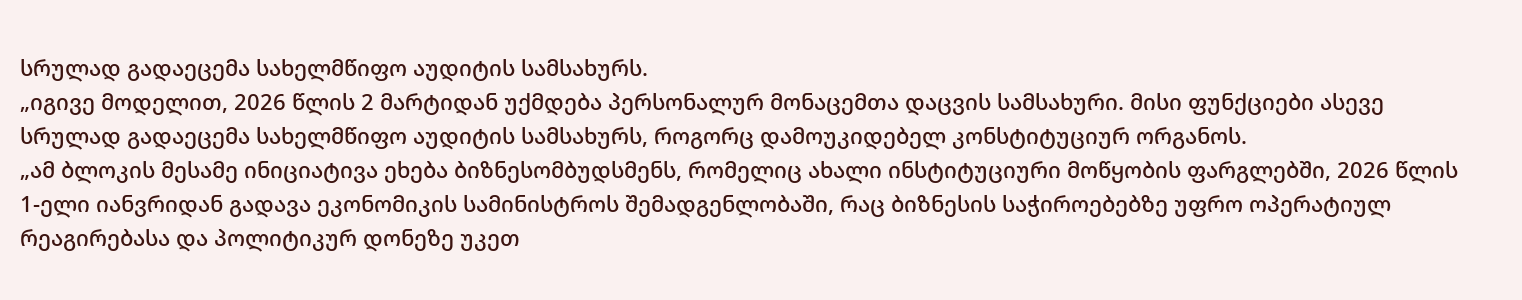სრულად გადაეცემა სახელმწიფო აუდიტის სამსახურს.
„იგივე მოდელით, 2026 წლის 2 მარტიდან უქმდება პერსონალურ მონაცემთა დაცვის სამსახური. მისი ფუნქციები ასევე სრულად გადაეცემა სახელმწიფო აუდიტის სამსახურს, როგორც დამოუკიდებელ კონსტიტუციურ ორგანოს.
„ამ ბლოკის მესამე ინიციატივა ეხება ბიზნესომბუდსმენს, რომელიც ახალი ინსტიტუციური მოწყობის ფარგლებში, 2026 წლის 1-ელი იანვრიდან გადავა ეკონომიკის სამინისტროს შემადგენლობაში, რაც ბიზნესის საჭიროებებზე უფრო ოპერატიულ რეაგირებასა და პოლიტიკურ დონეზე უკეთ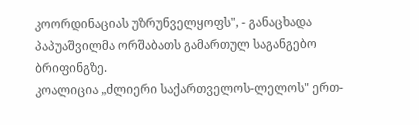კოორდინაციას უზრუნველყოფს", - განაცხადა პაპუაშვილმა ორშაბათს გამართულ საგანგებო ბრიფინგზე.
კოალიცია „ძლიერი საქართველოს-ლელოს" ერთ-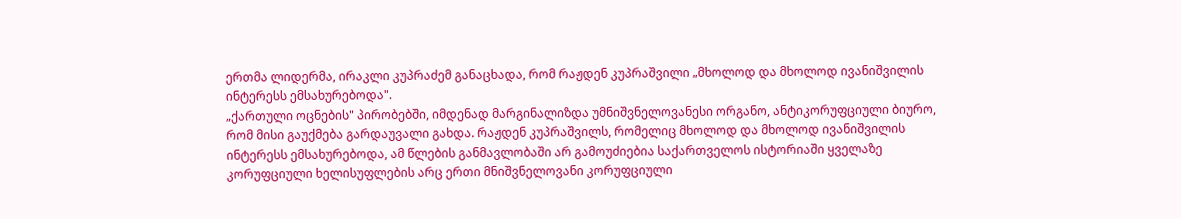ერთმა ლიდერმა, ირაკლი კუპრაძემ განაცხადა, რომ რაჟდენ კუპრაშვილი „მხოლოდ და მხოლოდ ივანიშვილის ინტერესს ემსახურებოდა".
„ქართული ოცნების" პირობებში, იმდენად მარგინალიზდა უმნიშვნელოვანესი ორგანო, ანტიკორუფციული ბიურო, რომ მისი გაუქმება გარდაუვალი გახდა. რაჟდენ კუპრაშვილს, რომელიც მხოლოდ და მხოლოდ ივანიშვილის ინტერესს ემსახურებოდა, ამ წლების განმავლობაში არ გამოუძიებია საქართველოს ისტორიაში ყველაზე კორუფციული ხელისუფლების არც ერთი მნიშვნელოვანი კორუფციული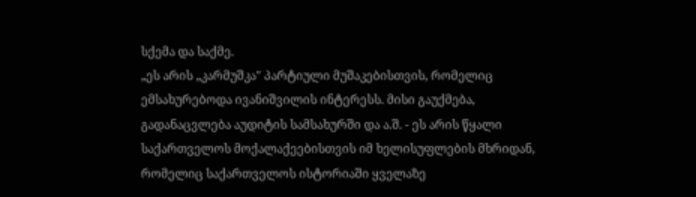სქემა და საქმე.
„ეს არის „კარმუშკა" პარტიული მუშაკებისთვის, რომელიც ემსახურებოდა ივანიშვილის ინტერესს. მისი გაუქმება, გადანაცვლება აუდიტის სამსახურში და ა.შ. - ეს არის წყალი საქართველოს მოქალაქეებისთვის იმ ხელისუფლების მხრიდან, რომელიც საქართველოს ისტორიაში ყველაზე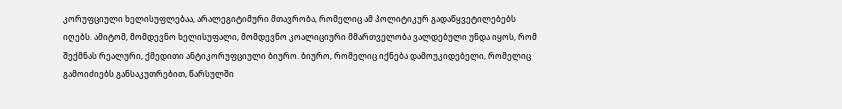კორუფციული ხელისუფლებაა, არალეგიტიმური მთავრობა, რომელიც ამ პოლიტიკურ გადაწყვეტილებებს იღებს. ამიტომ, მომდევნო ხელისუფალი, მომდევნო კოალიციური მმართველობა ვალდებული უნდა იყოს, რომ შექმნას რეალური, ქმედითი ანტიკორუფციული ბიურო. ბიურო, რომელიც იქნება დამოუკიდებელი, რომელიც გამოიძიებს განსაკუთრებით, წარსულში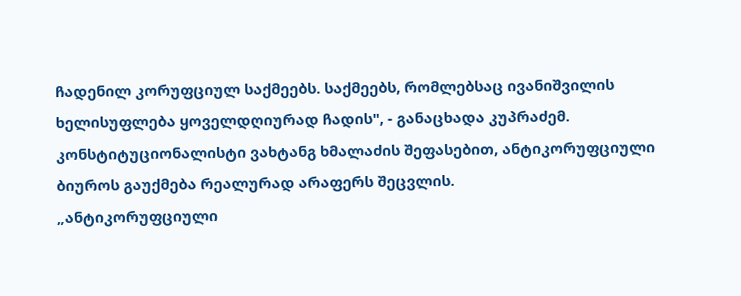ჩადენილ კორუფციულ საქმეებს. საქმეებს, რომლებსაც ივანიშვილის ხელისუფლება ყოველდღიურად ჩადის", - განაცხადა კუპრაძემ.
კონსტიტუციონალისტი ვახტანგ ხმალაძის შეფასებით, ანტიკორუფციული ბიუროს გაუქმება რეალურად არაფერს შეცვლის.
„ანტიკორუფციული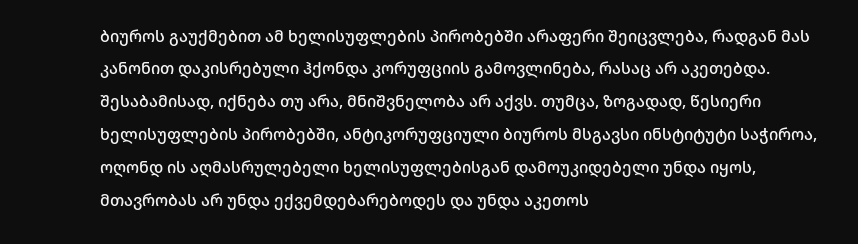ბიუროს გაუქმებით ამ ხელისუფლების პირობებში არაფერი შეიცვლება, რადგან მას კანონით დაკისრებული ჰქონდა კორუფციის გამოვლინება, რასაც არ აკეთებდა. შესაბამისად, იქნება თუ არა, მნიშვნელობა არ აქვს. თუმცა, ზოგადად, წესიერი ხელისუფლების პირობებში, ანტიკორუფციული ბიუროს მსგავსი ინსტიტუტი საჭიროა, ოღონდ ის აღმასრულებელი ხელისუფლებისგან დამოუკიდებელი უნდა იყოს, მთავრობას არ უნდა ექვემდებარებოდეს და უნდა აკეთოს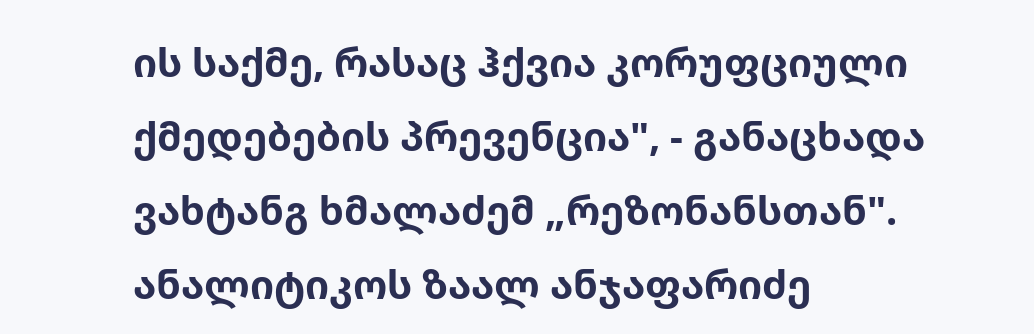ის საქმე, რასაც ჰქვია კორუფციული ქმედებების პრევენცია", - განაცხადა ვახტანგ ხმალაძემ „რეზონანსთან".
ანალიტიკოს ზაალ ანჯაფარიძე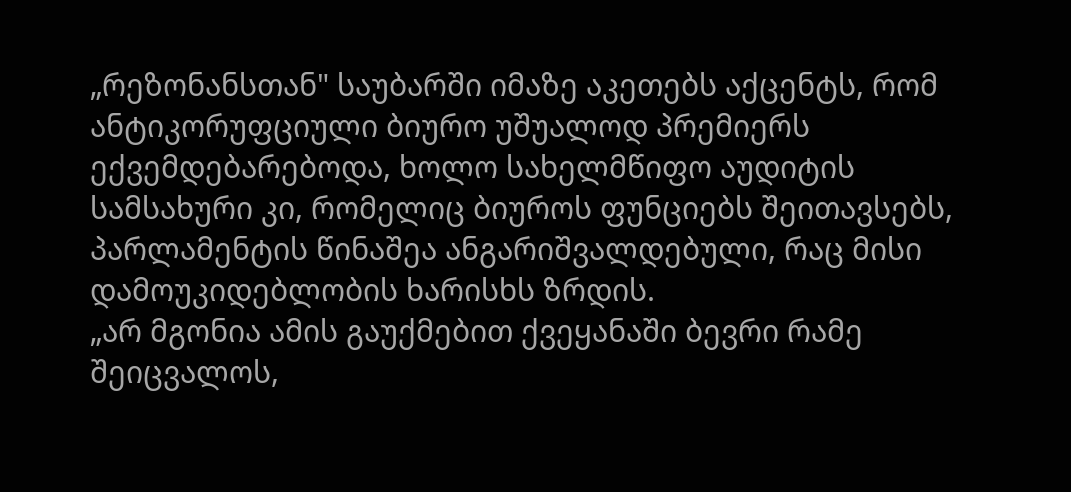„რეზონანსთან" საუბარში იმაზე აკეთებს აქცენტს, რომ ანტიკორუფციული ბიურო უშუალოდ პრემიერს ექვემდებარებოდა, ხოლო სახელმწიფო აუდიტის სამსახური კი, რომელიც ბიუროს ფუნციებს შეითავსებს, პარლამენტის წინაშეა ანგარიშვალდებული, რაც მისი დამოუკიდებლობის ხარისხს ზრდის.
„არ მგონია ამის გაუქმებით ქვეყანაში ბევრი რამე შეიცვალოს,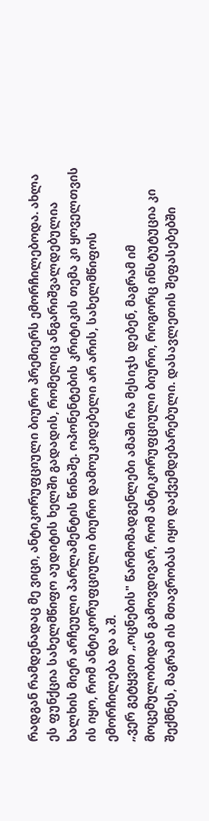რადგან რამდენადაც მე ვიცი, ანტიკორუფციული ბიურო პრემიერს ემორჩილებოდა. ახლა ეს ფუნქცია სახელმწიფო აუდიტის ხელში გადადის, რომელიც ანგარიშვალდებულია ხალხის მიერ არჩეული პარლამენტის წინაშე. ოპონენტების კრიტიკის თემა კი ყოველთვის ის იყო, რომ ანტიკორუფციული ბიურო დამოუკიდებელი არ არის, სახელმწიფოს ემორჩილება და ა.შ.
„ვერ გეტყვით „ოცნების" წარმომადგენლები ამაში რა მესიჯს დებენ, მაგრამ იმ მოცემულობიდან გამოვდივარ, რომ ანტიკორუფციული ბიურო, როგორც ინსტუტუცია კი შექმნეს, მაგრამ ის მთავრობას იყო დაქვემდებარებული. დასავლეთის შეფასებებში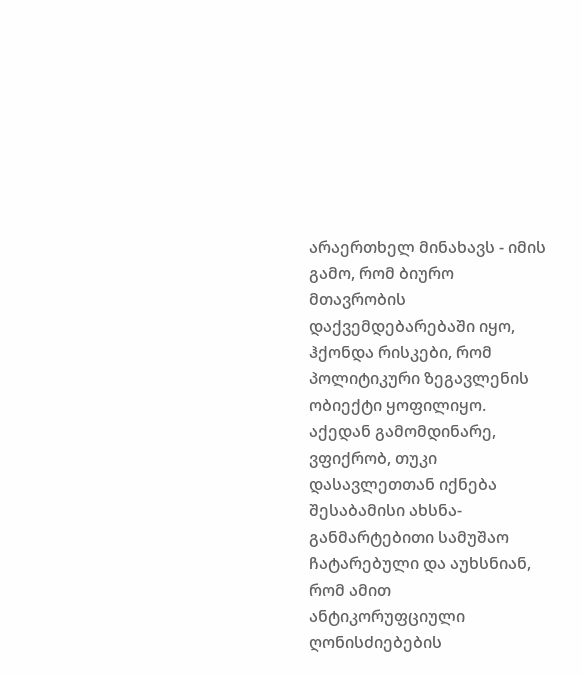არაერთხელ მინახავს - იმის გამო, რომ ბიურო მთავრობის დაქვემდებარებაში იყო, ჰქონდა რისკები, რომ პოლიტიკური ზეგავლენის ობიექტი ყოფილიყო. აქედან გამომდინარე, ვფიქრობ, თუკი დასავლეთთან იქნება შესაბამისი ახსნა-განმარტებითი სამუშაო ჩატარებული და აუხსნიან, რომ ამით ანტიკორუფციული ღონისძიებების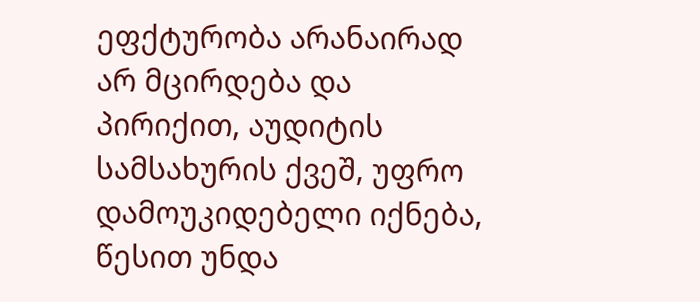ეფქტურობა არანაირად არ მცირდება და პირიქით, აუდიტის სამსახურის ქვეშ, უფრო დამოუკიდებელი იქნება, წესით უნდა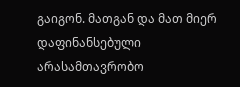გაიგონ. მათგან და მათ მიერ დაფინანსებული არასამთავრობო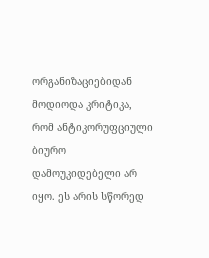ორგანიზაციებიდან მოდიოდა კრიტიკა, რომ ანტიკორუფციული ბიურო დამოუკიდებელი არ იყო. ეს არის სწორედ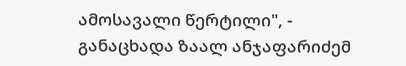ამოსავალი წერტილი", - განაცხადა ზაალ ანჯაფარიძემ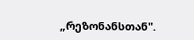„რეზონანსთან".